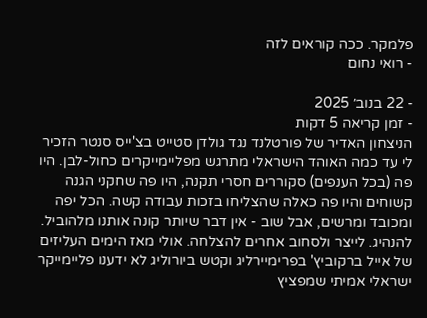פלמקר. ככה קוראים לזה
- רואי נחום

- 22 בנוב׳ 2025
- זמן קריאה 5 דקות
הניצחון האדיר של פורטלנד נגד גולדן סטייט בצ'ייס סנטר הזכיר לי עד כמה האוהד הישראלי מתרגש מפליימייקרים כחול-לבן. היו פה (בכל הענפים) סקוררים חסרי תקנה, היו פה שחקני הגנה קשוחים והיו פה כאלה שהצליחו בזכות עבודה קשה. הכל יפה ומכובד ומרשים, אבל שוב - אין דבר שיותר קונה אותנו מלהוביל. להנהיג. לייצר ולסחוב אחרים להצלחה. אולי מאז הימים העליזים של אייל ברקוביץ' בפרימיירליג וקטש ביורוליג לא ידענו פליימייקר ישראלי אמיתי שמפציץ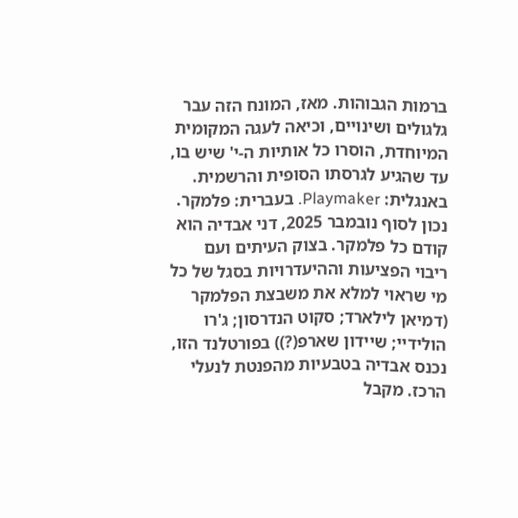ברמות הגבוהות. מאז, המונח הזה עבר גלגולים ושינויים, וכיאה לעגה המקומית המיוחדת, הוסרו כל אותיות ה-י' שיש בו, עד שהגיע לגרסתו הסופית והרשמית. באנגלית: Playmaker. בעברית: פלמקר.
נכון לסוף נובמבר 2025, דני אבדיה הוא קודם כל פלמקר. בצוק העיתים ועם ריבוי הפציעות וההיעדרויות בסגל של כל מי שראוי למלא את משבצת הפלמקר (דמיאן לילארד; סקוט הנדרסון; ג'רו הולידיי; שיידון שארפ(?)) בפורטלנד הזו, נכנס אבדיה בטבעיות מהפנטת לנעלי הרכז. מקבל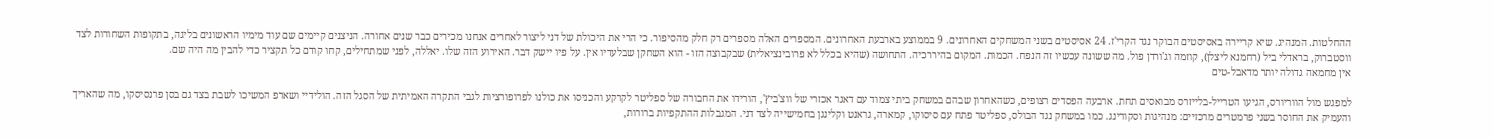ההחלטות. המנהיג. שיא קריירה באסיסטים הבוקר נגד הקרי'ז. 24 אסיסטים בשני המשחקים האחרונים. 9 בממוצע בארבעת האחרונים. המספרים האלה מספרים רק חלק מהסיפור. כי הרי את היכולת של דני ליצור לאחרים אנחנו מכירים כבר שנים אחורה. הניצנים קיימים שם עוד מימיו הראשונים בליגה, בתקופות השחורות לצד ווסטברוק, בראדלי ביל (רחמנא ליצלן), קוזמה וג'ורדן פול. מה ששונה עכשיו זה הנפח. הכמות. המקום בהיררכיה. התחושה (שהיא בכלל לא פרובינציאלית) שבקבוצה הזו - הוא השחקן שבלעדיו אין. על פיו יישק דבר. האירוע הזה שלו. יאללה, לפני שמתחילים, קחו קודם כל תקציר כדי להבין מה היה שם.
אין מחמאה גדולה יותר מדאבל-טים

למפגש מול הווריורס, הגיעו הטרייל-בלייזרס מבואסים תחת. ארבעה הפסדים רצופים, כשהאחרון שבהם במשחק ביתי צמוד עם דאגר אכזרי של ווצ'ביץ', הורידו את החבורה של ספליטר לקרקע והכניסו את כולנו לפרופורציות לגבי התקרה האמיתית של הסגל הזה. הולידיי ושארפ המשיכו לשבת בצד גם בסן פרנסיסקו, מה שהאריך והעמיק את החוסר בשני פרמטרים מרכזיים: מנהיגות וסקורינג. כמו במשחק נגד הבולס, ספליטר פתח עם סיסוקו, קמארה, גראנט וקלינגן בחמישייה לצד דני. המגבלות ההתקפיות ברורות,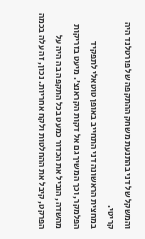והמשקל של דני בהתנעת משחק ההתקפה של פורטלנד היה קריטי.
במחצית הראשונה דני התחייב באופן טוטאלי לתפקיד הפלמקר, וכך המשיך גם אל דקות הקראנצ'. מיעט בזריקות מהשדה, הוביל את הכדור כמעט בכל התקפה בה היה על הפרקט, קיבל את ההחלטות ולקח אחריות. נכון, זה עלה בכמה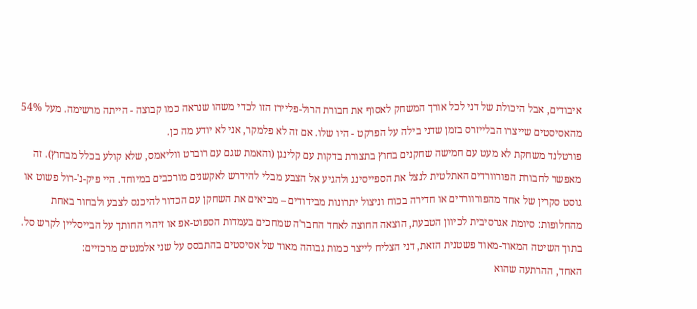איבודים, אבל היכולת של דני לכל אורך המשחק לאסוף את חבורת הרול-פליירז הזו לכדי משהו שנראה כמו קבוצה - הייתה מרשימה. מעל 54% מהאסיסטים שייצרו הבלייזרס בזמן שדני בילה על הפרקט - היו שלו. אם זה לא פלמקר, אני לא יודע מה כן.
פורטלנד משחקת לא מעט עם חמישה שחקנים בחוץ בתצורת בדקות עם קלינגן (והאמת שגם עם רוברט ווליאמס, שלא קולע בכלל מבחוץ). זה מאפשר לחבורת הפורוורדים האתלטית לנצל את הספייסינג ולהגיע אל הצבע מבלי להידרש לאקשנים מורכבים במיוחד. היי פיק-נ'-רול פשוט או גוסט סקרין של אחד מהפורוורדים או חדירה בכוח וניצול יתרונות מבידודים – מביאים את השחקן עם הכדור להיכנס לצבע ולבחור באחת מהחלופות: סיומת אגרסיבית לכיוון הטבעת, הוצאה החוצה לאחד החבר'ה שמחכים בעמדות הספוט-אפ או זיהוי החותך על הבייסליין לקרש סל. בתוך השיטה המאוד-מאוד פשטנית הזאת, דני הצליח לייצר כמות גבוהה מאוד של אסיסטים בהתבסס על שני אלמנטים מרכזיים:
האחד, ההרתעה שהוא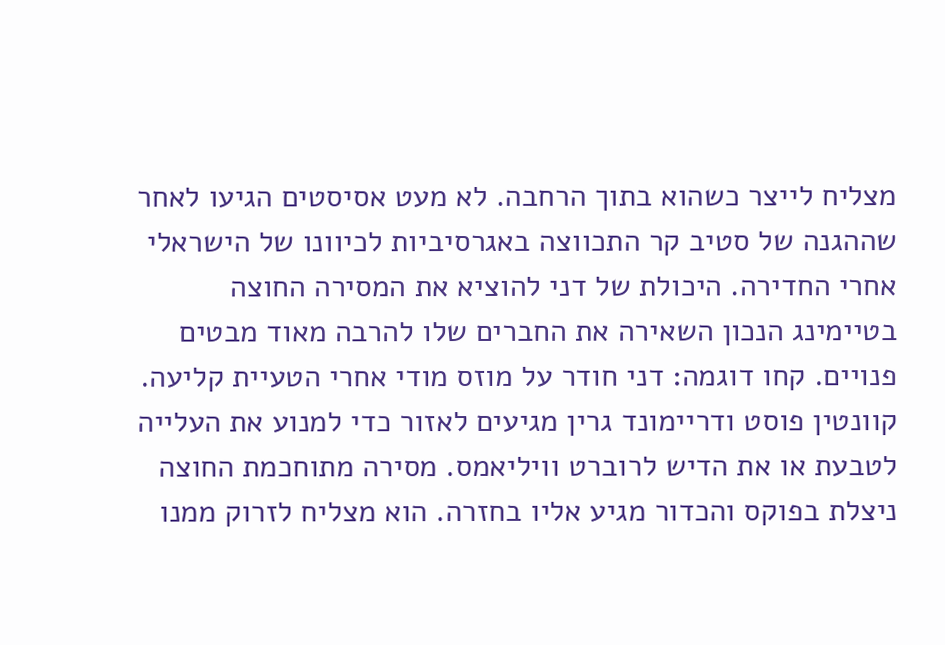מצליח לייצר כשהוא בתוך הרחבה. לא מעט אסיסטים הגיעו לאחר שההגנה של סטיב קר התכווצה באגרסיביות לכיוונו של הישראלי אחרי החדירה. היכולת של דני להוציא את המסירה החוצה בטיימינג הנכון השאירה את החברים שלו להרבה מאוד מבטים פנויים. קחו דוגמה: דני חודר על מוזס מודי אחרי הטעיית קליעה. קוונטין פוסט ודריימונד גרין מגיעים לאזור כדי למנוע את העלייה לטבעת או את הדיש לרוברט וויליאמס. מסירה מתוחכמת החוצה ניצלת בפוקס והכדור מגיע אליו בחזרה. הוא מצליח לזרוק ממנו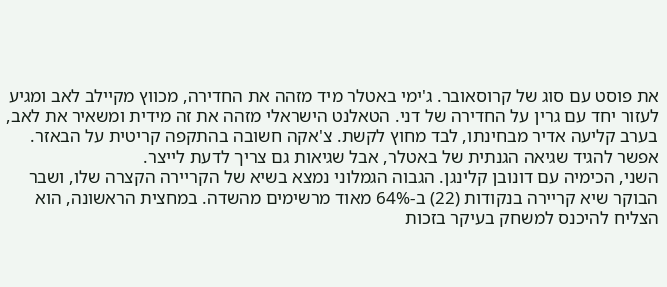את פוסט עם סוג של קרוסאובר. ג'ימי באטלר מיד מזהה את החדירה, מכווץ מקיילב לאב ומגיע לעזור יחד עם גרין על החדירה של דני. הטאלנט הישראלי מזהה את זה מידית ומשאיר את לאב, בערב קליעה אדיר מבחינתו, לבד מחוץ לקשת. צ'אקה חשובה בהתקפה קריטית על הבאזר. אפשר להגיד שגיאה הגנתית של באטלר, אבל שגיאות גם צריך לדעת לייצר.
השני, הכימיה עם דונובן קלינגן. הגבוה הגמלוני נמצא בשיא של הקריירה הקצרה שלו, ושבר הבוקר שיא קריירה בנקודות (22) ב-64% מאוד מרשימים מהשדה. במחצית הראשונה, הוא הצליח להיכנס למשחק בעיקר בזכות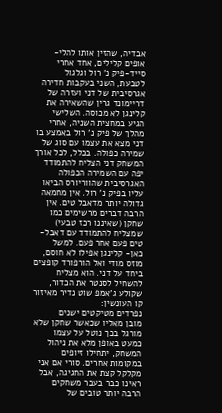אבדיה, שהזין אותו להלי-אופים קלילים, אחד אחרי סייד-פיק נ' רול וגלגול לטבעת, השני בעקבות חדירה אגרסיבית של דני ועזרה של דריימונד גרין שהשאירה את קלינגן לא מכוסה. השלישי הגיע במחצית השניה, אחרי מהלך של פיק נ' רול באמצע בו דני מצא את עצמו עם סוג של שמירה כפולה. בכלל, לכל אורך המשחק דני הצליח להתמודד יפה עם השמירה הכפולה האגרסיבית שהווריורס הביאו עליו בפיק נ' רול. אין מחמאה גדולה יותר מדאבל טים. אין הרבה דברים מרשימים כמו שחקן (שאיננו רכז טבעי) שמצליח להתמודד עם דאבל-טים פעם אחר פעם. למשל כאן- קלינגן אפילו לא חוסם, מוזס מודי ואל הורפורד קופצים ביחד על דני. הוא מצליח להשחיל לסנטר את הכדור, שקולע ג'אמפ שוט נדיר מאיזור קו העונשין:
נפרדים מטיקטים ישנים
מובן מאליו שכאשר שחקן שלא מורגל בכך נוטל על עצמו כמעט באופן מלא את ניהול המשחק, יתחילו זיופים במקומות אחרים. סורי אם אני מקלקל קצת את החגיגה, אבל ראינו כבר בעבר משחקים הרבה יותר טובים של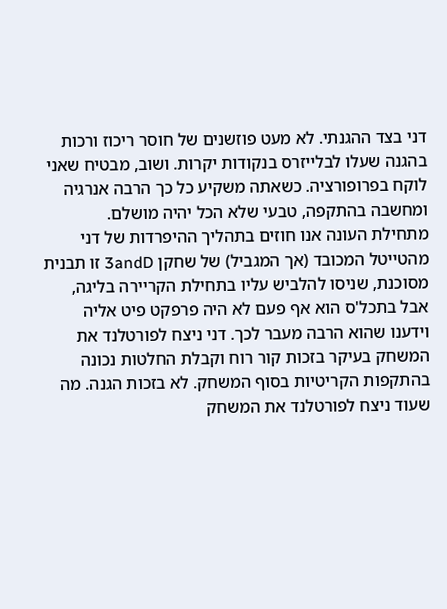דני בצד ההגנתי. לא מעט פוזשנים של חוסר ריכוז ורכות בהגנה שעלו לבלייזרס בנקודות יקרות. ושוב, מבטיח שאני לוקח בפרופורציה. כשאתה משקיע כל כך הרבה אנרגיה ומחשבה בהתקפה, טבעי שלא הכל יהיה מושלם.
מתחילת העונה אנו חוזים בתהליך ההיפרדות של דני מהטייטל המכובד (אך המגביל) של שחקן 3andD זו תבנית מסוכנת, שניסו להלביש עליו בתחילת הקריירה בליגה, אבל בתכל'ס הוא אף פעם לא היה פרפקט פיט אליה וידענו שהוא הרבה מעבר לכך. דני ניצח לפורטלנד את המשחק בעיקר בזכות קור רוח וקבלת החלטות נכונה בהתקפות הקריטיות בסוף המשחק. לא בזכות הגנה. מה שעוד ניצח לפורטלנד את המשחק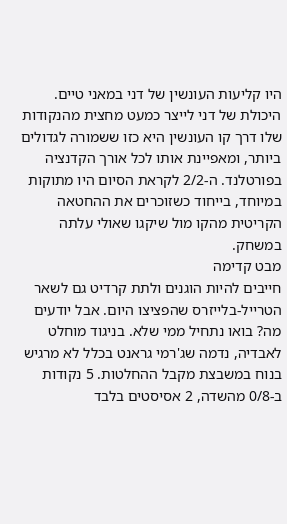היו קליעות העונשין של דני במאני טיים. היכולת של דני לייצר כמעט מחצית מהנקודות שלו דרך קו העונשין היא כזו ששמורה לגדולים ביותר, ומאפיינת אותו לכל אורך הקדנציה בפורטלנד. ה-2/2 לקראת הסיום היו מתוקות במיוחד, בייחוד כשזוכרים את ההחטאה הקריטית מהקו מול שיקגו שאולי עלתה במשחק.
מבט קדימה
חייבים להיות הוגנים ולתת קרדיט גם לשאר הטרייל-בלייזרס שהפציצו היום. אבל יודעים מה? בואו נתחיל ממי שלא. בניגוד מוחלט לאבדיה, נדמה שג'רמי גראנט בכלל לא מרגיש בנוח במשבצת מקבל ההחלטות. 5 נקודות ב-0/8 מהשדה, 2 אסיסטים בלבד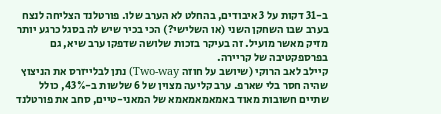ב-31 דקות על 3 איבודים, בהחלט לא הערב שלו. פורטלנד הצליחה לנצח בערב שבו השחקן השני (או השלישי?) הכי בכיר שיש לה בסגל כרגע יותר מזיק מאשר מועיל. זה בעיקר בזכות שלושה שדפקו ערב שיא, גם בפרספקטיבה של קריירה.
קיילב לאב הרוקי (שיושב על חוזה Two-way) נתן לבלייזרס את הניצוץ שהיה חסר בלי שארפ. ערב קליעה מצוין של 6 שלשות ב-43%, כולל שתיים חשובות מאוד באמאמאמאמא של המאני-טיים, סחב את פורטלנד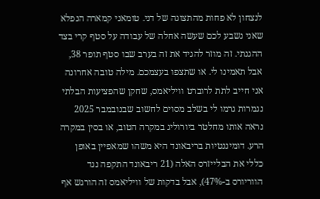לנצחון לא פחות מהתצוגה של דני. טומאני קמארה הנפלא שאני נשבע לכם שעשה אחלה של עבודה על סטף קרי בצד ההגנתי. זה מוזר להגיד את זה בערב שבו סטף תופר 38, אבל תאמינו לי. או שתצפו בעצמכם. מילה טובה אחרונה אני חייב לתת לרוברט וויליאמס, שחקן שהפציעות הבלתי נגמרות גרמו לי בשלב מסוים לחשוב שבנובמבר 2025 נראה אותו מחלטר ביורוליג במקרה הטוב, או בסין במקרה הרע. דומיננטיות בריבאונד היא משהו שמאפיין באופן כללי את הבלייזרס האלה (21 ריבאונד התקפה נגד הווריורס ב-47%), אבל בדקות של וויליאמס זה הורגש אף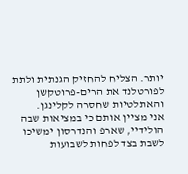יותר. הצליח להחזיק הגנתית ולתת לפורטלנד את הרים-פרוטקשן והאתלטיות שחסרה לקלינגן.
אני מציין אותם כי במציאות שבה הולידיי, שארפ והנדרסון ימשיכו לשבת בצד לפחות לשבועות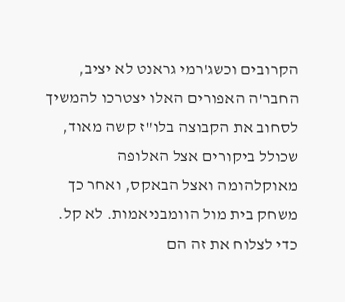הקרובים וכשג'רמי גראנט לא יציב, החבר'ה האפורים האלו יצטרכו להמשיך לסחוב את הקבוצה בלו"ז קשה מאוד, שכולל ביקורים אצל האלופה מאוקלהומה ואצל הבאקס, ואחר כך משחק בית מול הוומבניאמות. לא קל. כדי לצלוח את זה הם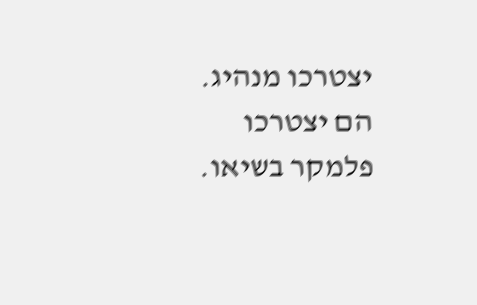יצטרכו מנהיג. הם יצטרכו פלמקר בשיאו.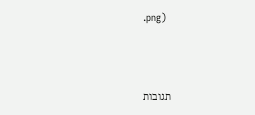.png)



תגובות